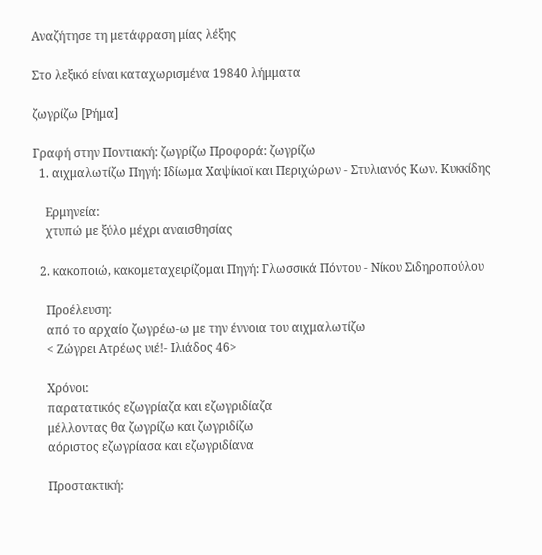Αναζήτησε τη μετάφραση μίας λέξης

Στο λεξικό είναι καταχωρισμένα 19840 λήμματα

ζωγρίζω [Ρήμα]

Γραφή στην Ποντιακή: ζωγρίζω Προφορά: ζωγρίζω
  1. αιχμαλωτίζω Πηγή: Ιδίωμα Χαψίκιοϊ και Περιχώρων - Στυλιανός Κων. Κυκκίδης

    Ερμηνεία:
    χτυπώ με ξύλο μέχρι αναισθησίας

  2. κακοποιώ, κακομεταχειρίζομαι Πηγή: Γλωσσικά Πόντου - Νίκου Σιδηροπούλου

    Προέλευση:
    από το αρχαίο ζωγρέω-ω με την έννοια του αιχμαλωτίζω
    < Ζώγρει Ατρέως υιέ!- Ιλιάδος 46>

    Χρόνοι:
    παρατατικός εζωγρίαζα και εζωγριδίαζα
    μέλλοντας θα ζωγρίζω και ζωγριδίζω
    αόριστος εζωγρίασα και εζωγριδίανα

    Προστακτική: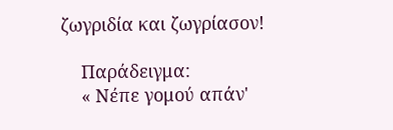ζωγριδία και ζωγρίασον!

    Παράδειγμα:
    « Νέπε γομού απάν'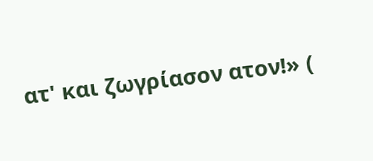ατ' και ζωγρίασον ατον!» (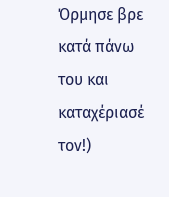Όρμησε βρε κατά πάνω του και καταχέριασέ τον!)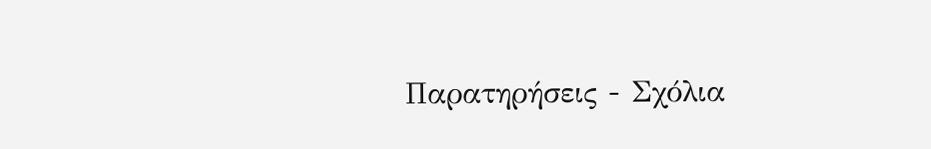Παρατηρήσεις - Σχόλια